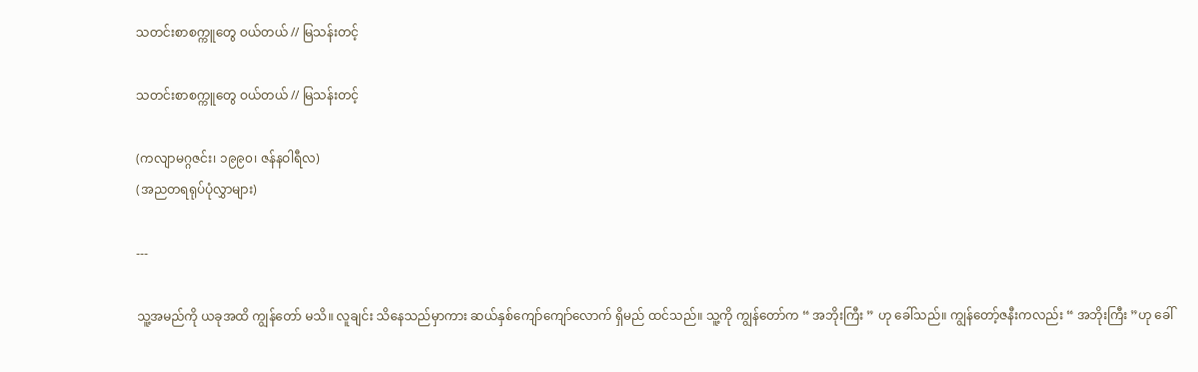သတင်းစာစက္ကူတွေ ဝယ်တယ် // မြသန်းတင့်

သတင်းစာစက္ကူတွေ ဝယ်တယ် // မြသန်းတင့်

(ကလျာမဂ္ဂဇင်း၊ ၁၉၉၀၊ ဇန်နဝါရီလ)
(အညတရရုပ်ပုံလွှာများ)

---

သူ့အမည်ကို ယခုအထိ ကျွန်တော် မသိ။ လူချင်း သိနေသည်မှာကား ဆယ်နှစ်ကျော်ကျော်လောက် ရှိမည် ထင်သည်။ သူ့ကို ကျွန်တော်က “ အဘိုးကြီး ” ဟု ခေါ်သည်။ ကျွန်တော့်ဇနီးကလည်း “ အဘိုးကြီး ”ဟု ခေါ်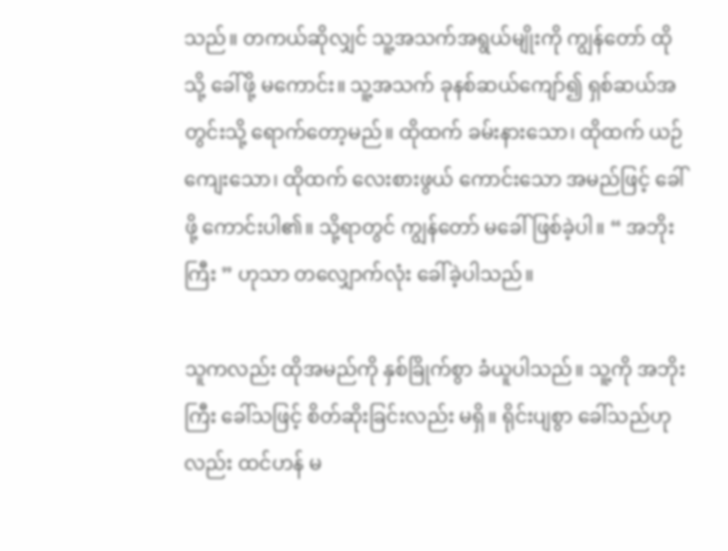သည်။ တကယ်ဆိုလျှင် သူ့အသက်အရွယ်မျိုးကို ကျွန်တော် ထိုသို့ ခေါ်ဖို့ မကောင်း။ သူ့အသက် ခုနစ်ဆယ်ကျော်၍ ရှစ်ဆယ်အတွင်းသို့ ရောက်တော့မည်။ ထိုထက် ခမ်းနားသော၊ ထိုထက် ယဉ်ကျေးသော၊ ထိုထက် လေးစားဖွယ် ကောင်းသော အမည်ဖြင့် ခေါ်ဖို့ ကောင်းပါ၏။ သို့ရာတွင် ကျွန်တော် မခေါ်ဖြစ်ခဲ့ပါ။ “ အဘိုးကြီး ” ဟုသာ တလျှောက်လုံး ခေါ်ခဲ့ပါသည်။

သူကလည်း ထိုအမည်ကို နှစ်ခြိုက်စွာ ခံယူပါသည်။ သူ့ကို အဘိုးကြီး ခေါ်သဖြင့် စိတ်ဆိုးခြင်းလည်း မရှိ။ ရိုင်းပျစွာ ခေါ်သည်ဟုလည်း ထင်ဟန် မ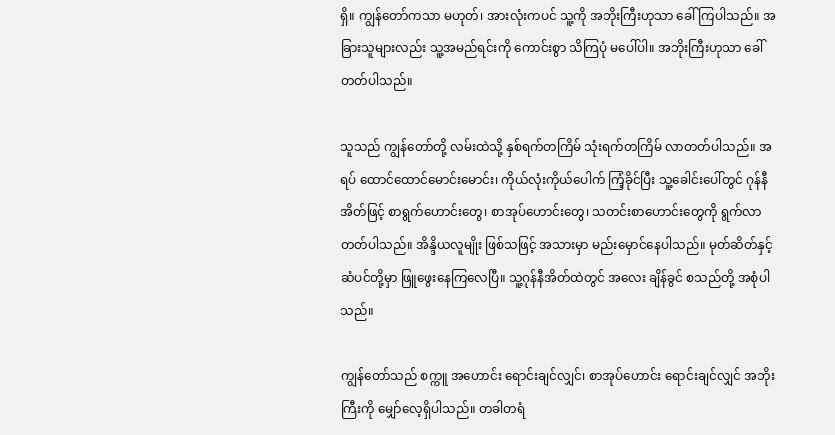ရှိ။ ကျွန်တော်ကသာ မဟုတ်၊ အားလုံးကပင် သူ့ကို အဘိုးကြီးဟုသာ ခေါ်ကြပါသည်။ အခြားသူများလည်း သူ့အမည်ရင်းကို ကောင်းစွာ သိကြပုံ မပေါ်ပါ။ အဘိုးကြီးဟုသာ ခေါ်တတ်ပါသည်။

သူသည် ကျွန်တော်တို့ လမ်းထဲသို့ နှစ်ရက်တကြိမ် သုံးရက်တကြိမ် လာတတ်ပါသည်။ အရပ် ထောင်ထောင်မောင်းမောင်း၊ ကိုယ်လုံးကိုယ်ပေါက် ကြံ့ခိုင်ပြီး သူ့ခေါင်းပေါ်တွင် ဂုန်နီအိတ်ဖြင့် စာရွက်ဟောင်းတွေ၊ စာအုပ်ဟောင်းတွေ၊ သတင်းစာဟောင်းတွေကို ရွက်လာတတ်ပါသည်။ အိန္ဒိယလူမျိုး ဖြစ်သဖြင့် အသားမှာ မည်းမှောင်နေပါသည်။ မုတ်ဆိတ်နှင့် ဆံပင်တို့မှာ ဖြူဖွေးနေကြလေပြီ။ သူ့ဂုန်နီအိတ်ထဲတွင် အလေး ချိန်ခွင် စသည်တို့ အစုံပါသည်။

ကျွန်တော်သည် စက္ကူ အဟောင်း ရောင်းချင်လျှင်၊ စာအုပ်ဟောင်း ရောင်းချင်လျှင် အဘိုးကြီးကို မျှော်လေ့ရှိပါသည်။ တခါတရံ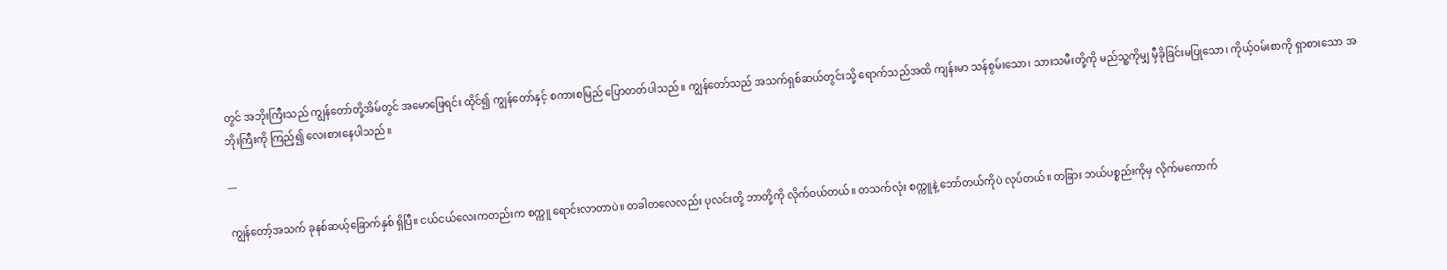တွင် အဘိုးကြီးသည် ကျွန်တော်တို့အိမ်တွင် အမောဖြေရင်း ထိုင်၍ ကျွန်တော်နှင့် စကားစမြည် ပြောတတ်ပါသည်။ ကျွန်တော်သည် အသက်ရှစ်ဆယ်တွင်းသို့ ရောက်သည်အထိ ကျန်းမာ သန်စွမ်းသော၊ သားသမီးတို့ကို မည်သူ့ကိုမျှ မှီခိုခြင်းမပြုသော၊ ကိုယ့်ဝမ်းစာကို ရှာစားသော အဘိုးကြီးကို ကြည့်၍ လေးစားနေပါသည်။

---

ကျွန်တော့်အသက် ခုနစ်ဆယ့်ခြောက်နှစ် ရှိပြီ။ ငယ်ငယ်လေးကတည်းက စက္ကူ ရောင်းလာတာပဲ။ တခါတလေလည်း ပုလင်းတို့ ဘာတို့ကို လိုက်ဝယ်တယ်။ တသက်လုံး စက္ကူနဲ့ ဘော်တယ်ကိုပဲ လုပ်တယ်။ တခြား ဘယ်ပစ္စည်းကိုမှ လိုက်မကောက်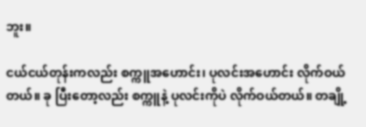ဘူး။

ငယ်ငယ်တုန်းကလည်း စက္ကူအဟောင်း၊ ပုလင်းအဟောင်း လိုက်ဝယ်တယ်။ ခု ပြီးတော့လည်း စက္ကူနဲ့ ပုလင်းကိုပဲ လိုက်ဝယ်တယ်။ တချို့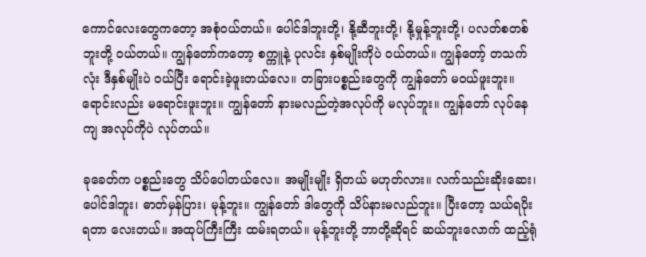ကောင်လေးတွေကတော့ အစုံဝယ်တယ်။ ပေါင်ဒါဘူးတို့၊ နို့ဆီဘူးတို့၊ နို့မှုန့်ဘူးတို့၊ ပလတ်စတစ်ဘူးတို့ ဝယ်တယ်။ ကျွန်တော်ကတော့ စက္ကူနဲ့ ပုလင်း နှစ်မျိုးကိုပဲ ဝယ်တယ်။ ကျွန်တော့် တသက်လုံး ဒီနှစ်မျိုးပဲ ဝယ်ပြီး ရောင်းခဲ့ဖူးတယ်လေ။ တခြားပစ္စည်းတွေကို ကျွန်တော် မဝယ်ဖူးဘူး။ ရောင်းလည်း မရောင်းဖူးဘူး။ ကျွန်တော် နားမလည်တဲ့အလုပ်ကို မလုပ်ဘူး။ ကျွန်တော် လုပ်နေကျ အလုပ်ကိုပဲ လုပ်တယ်။

ခုခေတ်က ပစ္စည်းတွေ သိပ်ပေါတယ်လေ။ အမျိုးမျိုး ရှိတယ် မဟုတ်လား။ လက်သည်းဆိုးဆေး၊ ပေါင်ဒါဘူး၊ ဓာတ်မှန်ပြား၊ မုန့်ဘူး။ ကျွန်တော် ဒါတွေကို သိပ်နားမလည်ဘူး။ ပြီးတော့ သယ်ရပိုးရတာ လေးတယ်။ အထုပ်ကြီးကြီး ထမ်းရတယ်။ မုန့်ဘူးတို့ ဘာတို့ဆိုရင် ဆယ်ဘူးလောက် ထည့်ရုံ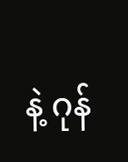နဲ့ ဂုန်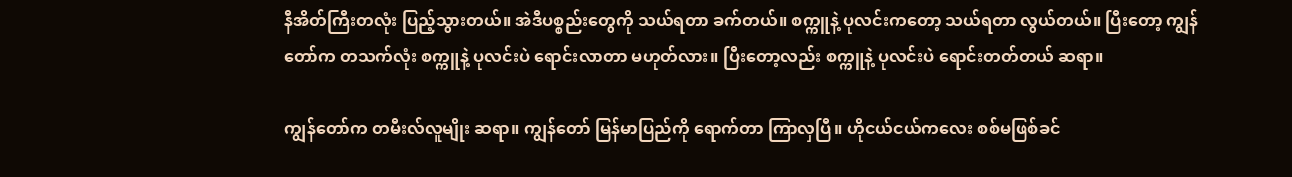နီအိတ်ကြီးတလုံး ပြည့်သွားတယ်။ အဲဒီပစ္စည်းတွေကို သယ်ရတာ ခက်တယ်။ စက္ကူနဲ့ ပုလင်းကတော့ သယ်ရတာ လွယ်တယ်။ ပြီးတော့ ကျွန်တော်က တသက်လုံး စက္ကူနဲ့ ပုလင်းပဲ ရောင်းလာတာ မဟုတ်လား။ ပြီးတော့လည်း စက္ကူနဲ့ ပုလင်းပဲ ရောင်းတတ်တယ် ဆရာ။

ကျွန်တော်က တမီးလ်လူမျိုး ဆရာ။ ကျွန်တော် မြန်မာပြည်ကို ရောက်တာ ကြာလှပြီ။ ဟိုငယ်ငယ်ကလေး စစ်မဖြစ်ခင်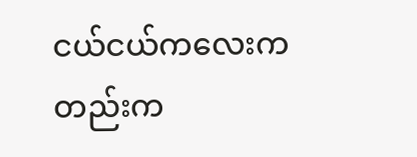ငယ်ငယ်ကလေးကတည်းက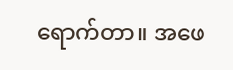ရောက်တာ။ အဖေ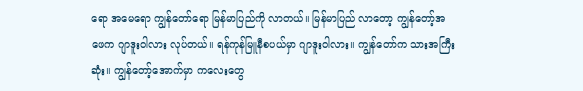ရော အမေရော ကျွန်တော်ရော မြန်မာပြည်ကို လာတယ်။ မြန်မာပြည် လာတော့ ကျွန်တော့်အဖေက ဂျာဒူးဝါလား လုပ်တယ်။ ရန်ကုန်မြူနီစပယ်မှာ ဂျာဒူးဝါလား။ ကျွန်တော်က သားအကြီးဆုံး။ ကျွန်တော့်အောက်မှာ ကလေးတွေ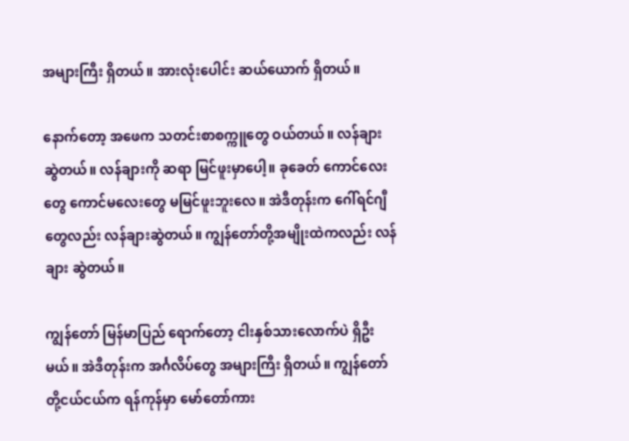အများကြီး ရှိတယ်။ အားလုံးပေါင်း ဆယ်ယောက် ရှိတယ်။

နောက်တော့ အဖေက သတင်းစာစက္ကူတွေ ဝယ်တယ်။ လန်ချား ဆွဲတယ်။ လန်ချားကို ဆရာ မြင်ဖူးမှာပေါ့။ ခုခေတ် ကောင်လေးတွေ ကောင်မလေးတွေ မမြင်ဖူးဘူးလေ။ အဲဒီတုန်းက ဂေါ်ရင်ဂျီတွေလည်း လန်ချားဆွဲတယ်။ ကျွန်တော်တို့အမျိုးထဲကလည်း လန်ချား ဆွဲတယ်။

ကျွန်တော် မြန်မာပြည် ရောက်တော့ ငါးနှစ်သားလောက်ပဲ ရှိဦးမယ်။ အဲဒီတုန်းက အင်္ဂလိပ်တွေ အများကြီး ရှိတယ်။ ကျွန်တော်တို့ငယ်ငယ်က ရန်ကုန်မှာ မော်တော်ကား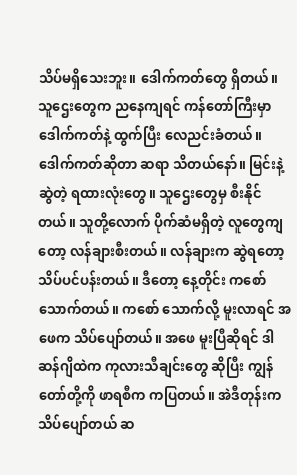သိပ်မရှိသေးဘူး။ ဒေါက်ကတ်တွေ ရှိတယ်။ သူဌေးတွေက ညနေကျရင် ကန်တော်ကြီးမှာ ဒေါက်ကတ်နဲ့ ထွက်ပြီး လေညင်းခံတယ်။ ဒေါက်ကတ်ဆိုတာ ဆရာ သိတယ်နော်။ မြင်းနဲ့ ဆွဲတဲ့ ရထားလုံးတွေ။ သူဌေးတွေမှ စီးနိုင်တယ်။ သူတို့လောက် ပိုက်ဆံမရှိတဲ့ လူတွေကျတော့ လန်ချားစီးတယ်။ လန်ချားက ဆွဲရတော့ သိပ်ပင်ပန်းတယ်။ ဒီတော့ နေ့တိုင်း ကစော် သောက်တယ်။ ကစော် သောက်လို့ မူးလာရင် အဖေက သိပ်ပျော်တယ်။ အဖေ မူးပြီဆိုရင် ဒါဆန်ဂျိထဲက ကုလားသီချင်းတွေ ဆိုပြီး ကျွန်တော်တို့ကို ဖာရစီက ကပြတယ်။ အဲဒီတုန်းက သိပ်ပျော်တယ် ဆ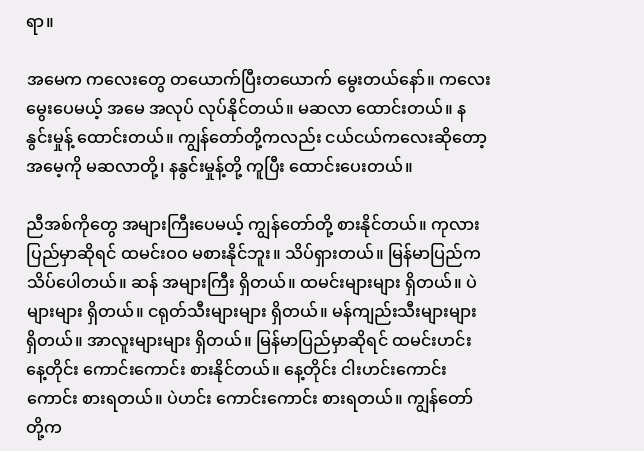ရာ။

အမေက ကလေးတွေ တယောက်ပြီးတယောက် မွေးတယ်နော်။ ကလေး မွေးပေမယ့် အမေ အလုပ် လုပ်နိုင်တယ်။ မဆလာ ထောင်းတယ်။ နနွင်းမှုန့် ထောင်းတယ်။ ကျွန်တော်တို့ကလည်း ငယ်ငယ်ကလေးဆိုတော့ အမေ့ကို မဆလာတို့၊ နနွင်းမှုန့်တို့ ကူပြီး ထောင်းပေးတယ်။

ညီအစ်ကိုတွေ အများကြီးပေမယ့် ကျွန်တော်တို့ စားနိုင်တယ်။ ကုလားပြည်မှာဆိုရင် ထမင်းဝဝ မစားနိုင်ဘူး။ သိပ်ရှားတယ်။ မြန်မာပြည်က သိပ်ပေါတယ်။ ဆန် အများကြီး ရှိတယ်။ ထမင်းများများ ရှိတယ်။ ပဲများများ ရှိတယ်။ ငရုတ်သီးများများ ရှိတယ်။ မန်ကျည်းသီးများများ ရှိတယ်။ အာလူးများများ ရှိတယ်။ မြန်မာပြည်မှာဆိုရင် ထမင်းဟင်း နေ့တိုင်း ကောင်းကောင်း စားနိုင်တယ်။ နေ့တိုင်း ငါးဟင်းကောင်းကောင်း စားရတယ်။ ပဲဟင်း ကောင်းကောင်း စားရတယ်။ ကျွန်တော်တို့က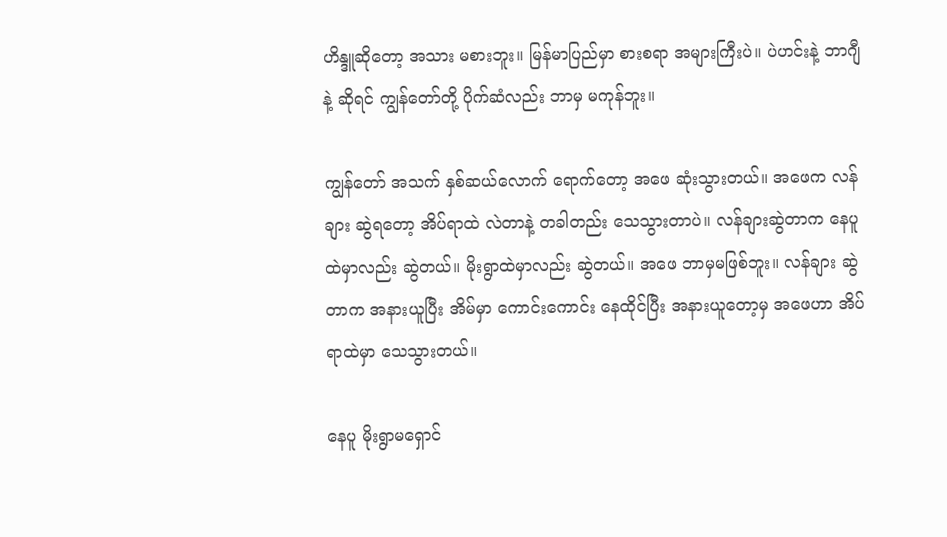ဟိန္ဒူဆိုတော့ အသား မစားဘူး။ မြန်မာပြည်မှာ စားစရာ အများကြီးပဲ။ ပဲဟင်းနဲ့ ဘာဂျီနဲ့ ဆိုရင် ကျွန်တော်တို့ ပိုက်ဆံလည်း ဘာမှ မကုန်ဘူး။

ကျွန်တော် အသက် နှစ်ဆယ်လောက် ရောက်တော့ အဖေ ဆုံးသွားတယ်။ အဖေက လန်ချား ဆွဲရတော့ အိပ်ရာထဲ လဲတာနဲ့ တခါတည်း သေသွားတာပဲ။ လန်ချားဆွဲတာက နေပူထဲမှာလည်း ဆွဲတယ်။ မိုးရွာထဲမှာလည်း ဆွဲတယ်။ အဖေ ဘာမှမဖြစ်ဘူး။ လန်ချား ဆွဲတာက အနားယူပြီး အိမ်မှာ ကောင်းကောင်း နေထိုင်ပြီး အနားယူတော့မှ အဖေဟာ အိပ်ရာထဲမှာ သေသွားတယ်။

နေပူ မိုးရွာမရှောင်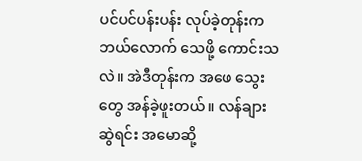ပင်ပင်ပန်းပန်း လုပ်ခဲ့တုန်းက ဘယ်လောက် သေဖို့ ကောင်းသလဲ။ အဲဒီတုန်းက အဖေ သွေးတွေ အန်ခဲ့ဖူးတယ်။ လန်ချား ဆွဲရင်း အမောဆို့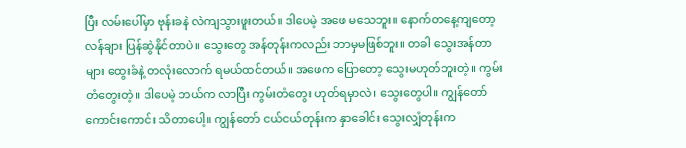ပြီး လမ်းပေါ်မှာ ဗုန်းခနဲ လဲကျသွားဖူးတယ်။ ဒါပေမဲ့ အဖေ မသေဘူး။ နောက်တနေ့ကျတော့ လန်ချား ပြန်ဆွဲနိုင်တာပဲ။ သွေးတွေ အန်တုန်းကလည်း ဘာမှမဖြစ်ဘူး။ တခါ သွေးအန်တာများ ထွေးခံနဲ့ တလုံးလောက် ရမယ်ထင်တယ်။ အဖေက ပြောတော့ သွေးမဟုတ်ဘူးတဲ့။ ကွမ်းတံတွေးတဲ့။ ဒါပေမဲ့ ဘယ်က လာပြီး ကွမ်းတံတွေး ဟုတ်ရမှာလဲ၊ သွေးတွေပါ။ ကျွန်တော် ကောင်းကောင်း သိတာပေါ့။ ကျွန်တော် ငယ်ငယ်တုန်းက နှာခေါင်း သွေးလျှံတုန်းက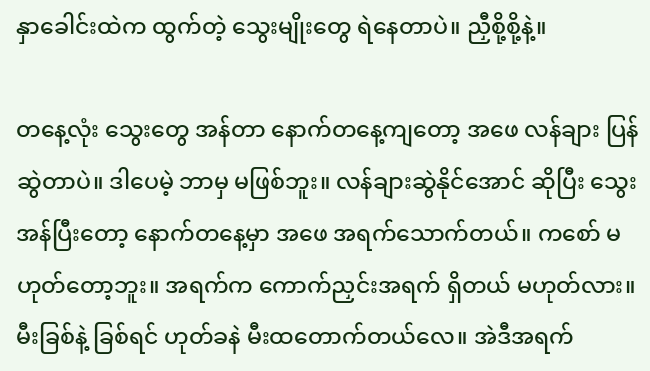နှာခေါင်းထဲက ထွက်တဲ့ သွေးမျိုးတွေ ရဲနေတာပဲ။ ညှီစို့စို့နဲ့။

တနေ့လုံး သွေးတွေ အန်တာ နောက်တနေ့ကျတော့ အဖေ လန်ချား ပြန်ဆွဲတာပဲ။ ဒါပေမဲ့ ဘာမှ မဖြစ်ဘူး။ လန်ချားဆွဲနိုင်အောင် ဆိုပြီး သွေးအန်ပြီးတော့ နောက်တနေ့မှာ အဖေ အရက်သောက်တယ်။ ကစော် မဟုတ်တော့ဘူး။ အရက်က ကောက်ညှင်းအရက် ရှိတယ် မဟုတ်လား။ မီးခြစ်နဲ့ ခြစ်ရင် ဟုတ်ခနဲ မီးထတောက်တယ်လေ။ အဲဒီအရက်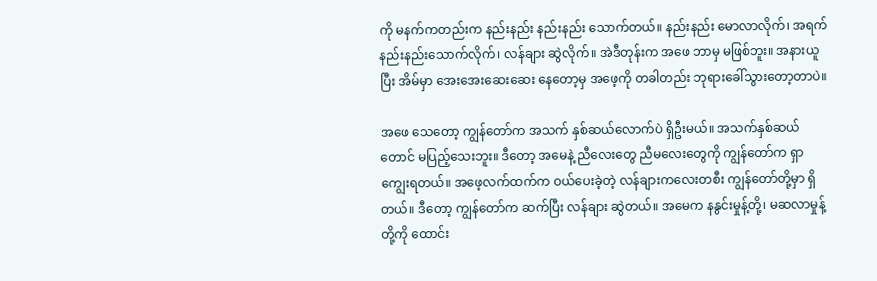ကို မနက်ကတည်းက နည်းနည်း နည်းနည်း သောက်တယ်။ နည်းနည်း မောလာလိုက်၊ အရက် နည်းနည်းသောက်လိုက်၊ လန်ချား ဆွဲလိုက်။ အဲဒီတုန်းက အဖေ ဘာမှ မဖြစ်ဘူး။ အနားယူပြီး အိမ်မှာ အေးအေးဆေးဆေး နေတော့မှ အဖေ့ကို တခါတည်း ဘုရားခေါ်သွားတော့တာပဲ။

အဖေ သေတော့ ကျွန်တော်က အသက် နှစ်ဆယ်လောက်ပဲ ရှိဦးမယ်။ အသက်နှစ်ဆယ်တောင် မပြည့်သေးဘူး။ ဒီတော့ အမေနဲ့ ညီလေးတွေ ညီမလေးတွေကို ကျွန်တော်က ရှာကျွေးရတယ်။ အဖေ့လက်ထက်က ဝယ်ပေးခဲ့တဲ့ လန်ချားကလေးတစီး ကျွန်တော်တို့မှာ ရှိတယ်။ ဒီတော့ ကျွန်တော်က ဆက်ပြီး လန်ချား ဆွဲတယ်။ အမေက နနွင်းမှုန့်တို့၊ မဆလာမှုန့်တို့ကို ထောင်း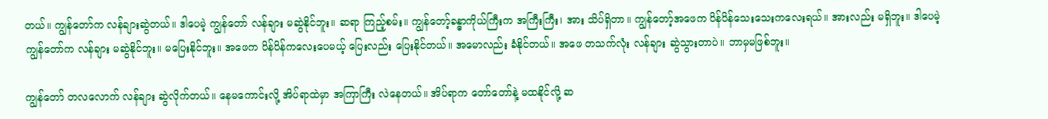တယ်။ ကျွန်တော်က လန်ချားဆွဲတယ်။ ဒါပေမဲ့ ကျွန်တော် လန်ချား မဆွဲနိုင်ဘူး။ ဆရာ ကြည့်စမ်း။ ကျွန်တော့်ခန္ဓာကိုယ်ကြီးက အကြီးကြီး၊ အား သိပ်ရှိတာ။ ကျွန်တော့်အဖေက ပိန်ပိန်သေးသေးကလေးရယ်။ အားလည်း မရှိဘူး။ ဒါပေမဲ့ ကျွန်တော်က လန်ချား မဆွဲနိုင်ဘူး။ မပြေးနိုင်ဘူး။ အဖေက ပိန်ပိန်ကလေးပေမယ့် ပြေးလည်း ပြေးနိုင်တယ်။ အမောလည်း ခံနိုင်တယ်။ အဖေ တသက်လုံး လန်ချား ဆွဲသွားတာပဲ။ ဘာမှမဖြစ်ဘူး။

ကျွန်တော် တလလောက် လန်ချား ဆွဲလိုက်တယ်။ နေမကောင်းလို့ အိပ်ရာထဲမှာ အကြာကြီး လဲနေတယ်။ အိပ်ရာက တော်တော်နဲ့ မထနိုင်လို့ ဆ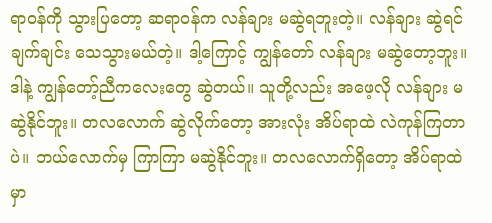ရာဝန်ကို သွားပြတော့ ဆရာဝန်က လန်ချား မဆွဲရဘူးတဲ့။ လန်ချား ဆွဲရင် ချက်ချင်း သေသွားမယ်တဲ့။ ဒါ့ကြောင့် ကျွန်တော် လန်ချား မဆွဲတော့ဘူး။ ဒါနဲ့ ကျွန်တော့်ညီကလေးတွေ ဆွဲတယ်။ သူတို့လည်း အဖေ့လို လန်ချား မဆွဲနိုင်ဘူး။ တလလောက် ဆွဲလိုက်တော့ အားလုံး အိပ်ရာထဲ လဲကုန်ကြတာပဲ။ ဘယ်လောက်မှ ကြာကြာ မဆွဲနိုင်ဘူး။ တလလောက်ရှိတော့ အိပ်ရာထဲမှာ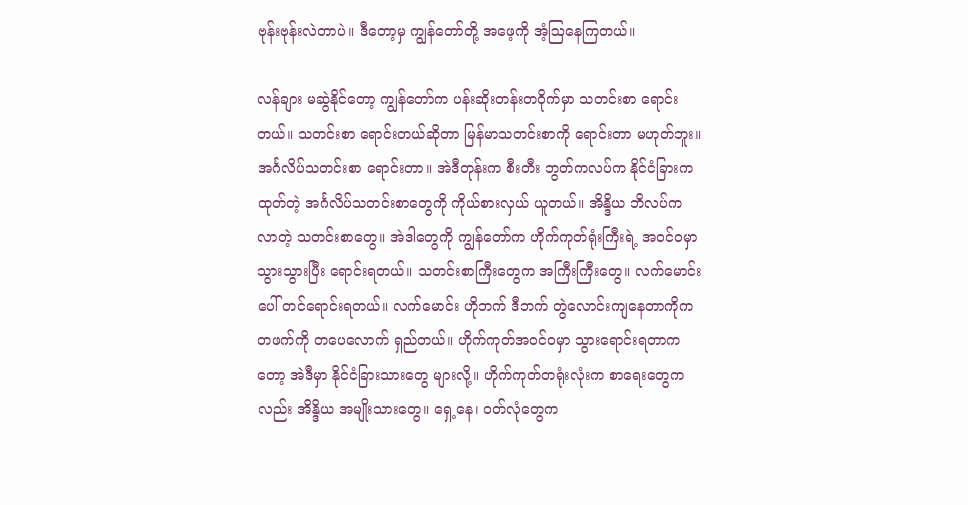ဗုန်းဗုန်းလဲတာပဲ။ ဒီတော့မှ ကျွန်တော်တို့ အဖေ့ကို အံ့ဩနေကြတယ်။

လန်ချား မဆွဲနိုင်တော့ ကျွန်တော်က ပန်းဆိုးတန်းတဝိုက်မှာ သတင်းစာ ရောင်းတယ်။ သတင်းစာ ရောင်းတယ်ဆိုတာ မြန်မာသတင်းစာကို ရောင်းတာ မဟုတ်ဘူး။ အင်္ဂလိပ်သတင်းစာ ရောင်းတာ။ အဲဒီတုန်းက စီးတီး ဘွတ်ကလပ်က နိုင်ငံခြားက ထုတ်တဲ့ အင်္ဂလိပ်သတင်းစာတွေကို ကိုယ်စားလှယ် ယူတယ်။ အိန္ဒိယ ဘိလပ်က လာတဲ့ သတင်းစာတွေ။ အဲဒါတွေကို ကျွန်တော်က ဟိုက်ကုတ်ရုံးကြီးရဲ့ အဝင်ဝမှာ သွားသွားပြီး ရောင်းရတယ်။ သတင်းစာကြီးတွေက အကြီးကြီးတွေ။ လက်မောင်းပေါ် တင်ရောင်းရတယ်။ လက်မောင်း ဟိုဘက် ဒီဘက် တွဲလောင်းကျနေတာကိုက တဖက်ကို တပေလောက် ရှည်တယ်။ ဟိုက်ကုတ်အဝင်ဝမှာ သွားရောင်းရတာကတော့ အဲဒီမှာ နိုင်ငံခြားသားတွေ များလို့။ ဟိုက်ကုတ်တရုံးလုံးက စာရေးတွေကလည်း အိန္ဒိယ အမျိုးသားတွေ။ ရှေ့နေ၊ ဝတ်လုံတွေက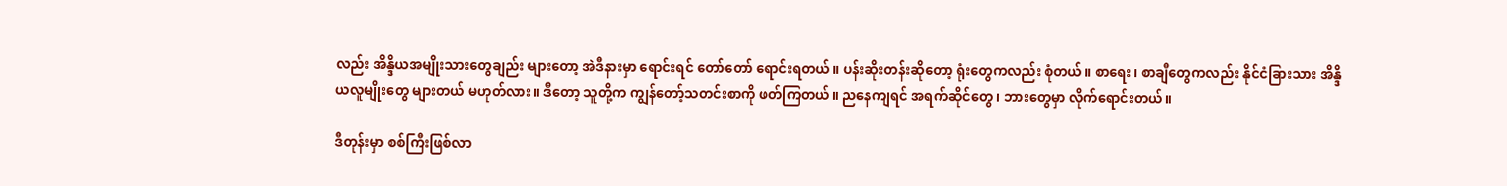လည်း အိန္ဒိယအမျိုးသားတွေချည်း များတော့ အဲဒီနားမှာ ရောင်းရင် တော်တော် ရောင်းရတယ်။ ပန်းဆိုးတန်းဆိုတော့ ရုံးတွေကလည်း စုံတယ်။ စာရေး၊ စာချီတွေကလည်း နိုင်ငံခြားသား အိန္ဒိယလူမျိုးတွေ များတယ် မဟုတ်လား။ ဒီတော့ သူတို့က ကျွန်တော့်သတင်းစာကို ဖတ်ကြတယ်။ ညနေကျရင် အရက်ဆိုင်တွေ၊ ဘားတွေမှာ လိုက်ရောင်းတယ်။

ဒီတုန်းမှာ စစ်ကြီးဖြစ်လာ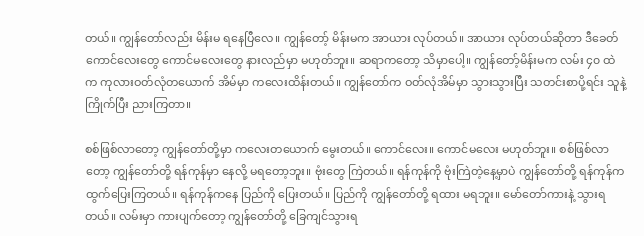တယ်။ ကျွန်တော်လည်း မိန်းမ ရနေပြီလေ။ ကျွန်တော့် မိန်းမက အာယား လုပ်တယ်။ အာယား လုပ်တယ်ဆိုတာ ဒီခေတ် ကောင်လေးတွေ ကောင်မလေးတွေ နားလည်မှာ မဟုတ်ဘူး။ ဆရာကတော့ သိမှာပေါ့။ ကျွန်တော့်မိန်းမက လမ်း ၄၀ ထဲက ကုလားဝတ်လုံတယောက် အိမ်မှာ ကလေးထိန်းတယ်။ ကျွန်တော်က ဝတ်လုံအိမ်မှာ သွားသွားပြီး သတင်းစာပို့ရင်း သူနဲ့ ကြိုက်ပြီး ညားကြတာ။

စစ်ဖြစ်လာတော့ ကျွန်တော်တို့မှာ ကလေးတယောက် မွေးတယ်။ ကောင်လေး။ ကောင်မလေး မဟုတ်ဘူး။ စစ်ဖြစ်လာတော့ ကျွန်တော်တို့ ရန်ကုန်မှာ နေလို့ မရတော့ဘူး။ ဗုံးတွေ ကြဲတယ်။ ရန်ကုန်ကို ဗုံးကြဲတဲ့နေ့မှာပဲ ကျွန်တော်တို့ ရန်ကုန်က ထွက်ပြေးကြတယ်။ ရန်ကုန်ကနေ ပြည်ကို ပြေးတယ်။ ပြည်ကို ကျွန်တော်တို့ ရထား မရဘူး။ မော်တော်ကားနဲ့ သွားရတယ်။ လမ်းမှာ ကားပျက်တော့ ကျွန်တော်တို့ ခြေကျင်သွားရ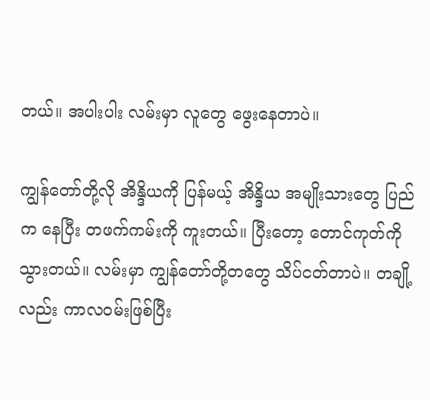တယ်။ အပါးပါး လမ်းမှာ လူတွေ ဖွေးနေတာပဲ။

ကျွန်တော်တို့လို အိန္ဒိယကို ပြန်မယ့် အိန္ဒိယ အမျိုးသားတွေ ပြည်က နေပြီး တဖက်ကမ်းကို ကူးတယ်။ ပြီးတော့ တောင်ကုတ်ကို သွားတယ်။ လမ်းမှာ ကျွန်တော်တို့တတွေ သိပ်ငတ်တာပဲ။ တချို့လည်း ကာလဝမ်းဖြစ်ပြီး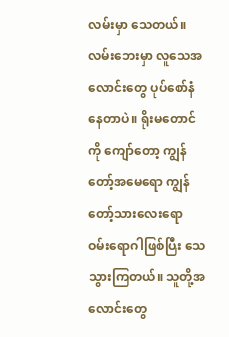လမ်းမှာ သေတယ်။ လမ်းဘေးမှာ လူသေအလောင်းတွေ ပုပ်စော်နံနေတာပဲ။ ရိုးမတောင်ကို ကျော်တော့ ကျွန်တော့်အမေရော ကျွန်တော့်သားလေးရော ဝမ်းရောဂါဖြစ်ပြီး သေသွားကြတယ်။ သူတို့အလောင်းတွေ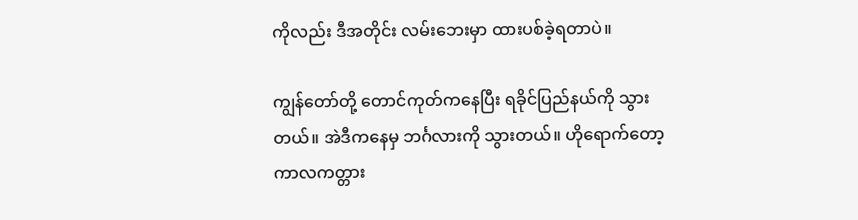ကိုလည်း ဒီအတိုင်း လမ်းဘေးမှာ ထားပစ်ခဲ့ရတာပဲ။

ကျွန်တော်တို့ တောင်ကုတ်ကနေပြီး ရခိုင်ပြည်နယ်ကို သွားတယ်။ အဲဒီကနေမှ ဘင်္ဂလားကို သွားတယ်။ ဟိုရောက်တော့ ကာလကတ္တား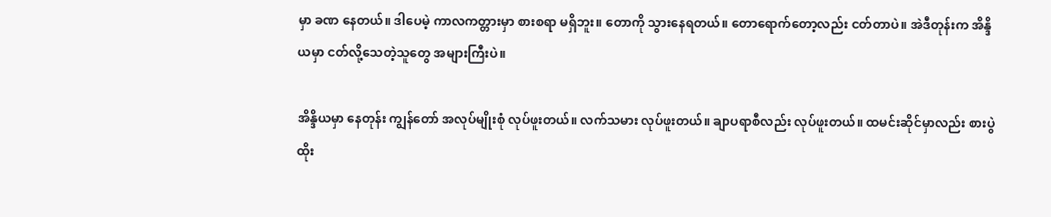မှာ ခဏ နေတယ်။ ဒါပေမဲ့ ကာလကတ္တားမှာ စားစရာ မရှိဘူး။ တောကို သွားနေရတယ်။ တောရောက်တော့လည်း ငတ်တာပဲ။ အဲဒီတုန်းက အိန္ဒိယမှာ ငတ်လို့သေတဲ့သူတွေ အများကြီးပဲ။

အိန္ဒိယမှာ နေတုန်း ကျွန်တော် အလုပ်မျိုးစုံ လုပ်ဖူးတယ်။ လက်သမား လုပ်ဖူးတယ်။ ချာပရာစီလည်း လုပ်ဖူးတယ်။ ထမင်းဆိုင်မှာလည်း စားပွဲထိုး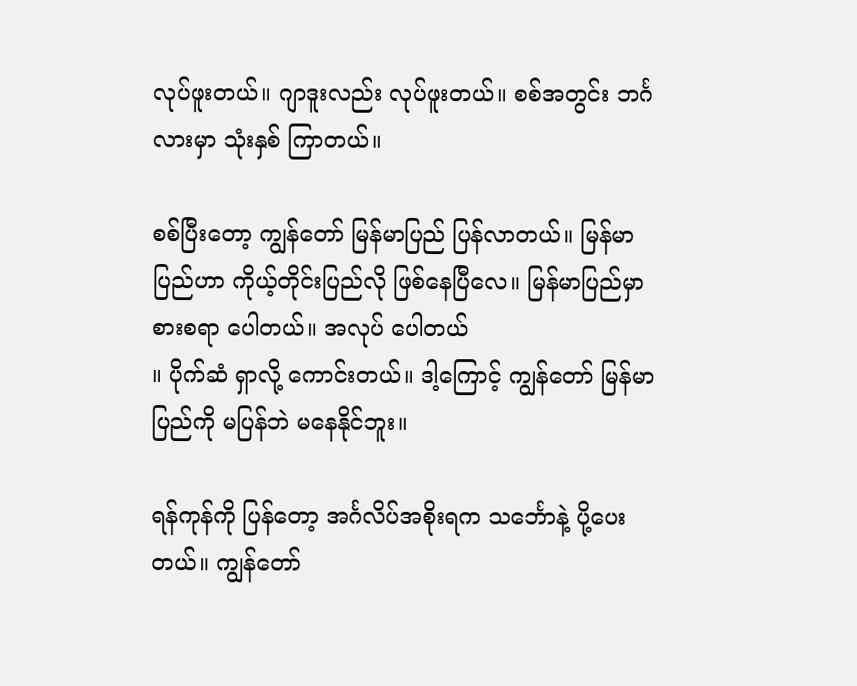လုပ်ဖူးတယ်။ ဂျာဒူးလည်း လုပ်ဖူးတယ်။ စစ်အတွင်း ဘင်္ဂလားမှာ သုံးနှစ် ကြာတယ်။

စစ်ပြီးတော့ ကျွန်တော် မြန်မာပြည် ပြန်လာတယ်။ မြန်မာပြည်ဟာ ကိုယ့်တိုင်းပြည်လို ဖြစ်နေပြီလေ။ မြန်မာပြည်မှာ စားစရာ ပေါတယ်။ အလုပ် ပေါတယ်
။ ပိုက်ဆံ ရှာလို့ ကောင်းတယ်။ ဒါ့ကြောင့် ကျွန်တော် မြန်မာပြည်ကို မပြန်ဘဲ မနေနိုင်ဘူး။

ရန်ကုန်ကို ပြန်တော့ အင်္ဂလိပ်အစိုးရက သင်္ဘောနဲ့ ပို့ပေးတယ်။ ကျွန်တော်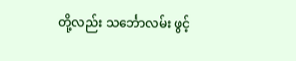တို့လည်း သင်္ဘောလမ်း ဖွင့်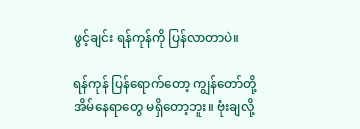ဖွင့်ချင်း ရန်ကုန်ကို ပြန်လာတာပဲ။

ရန်ကုန် ပြန်ရောက်တော့ ကျွန်တော်တို့အိမ်နေရာတွေ မရှိတော့ဘူး။ ဗုံးချလို့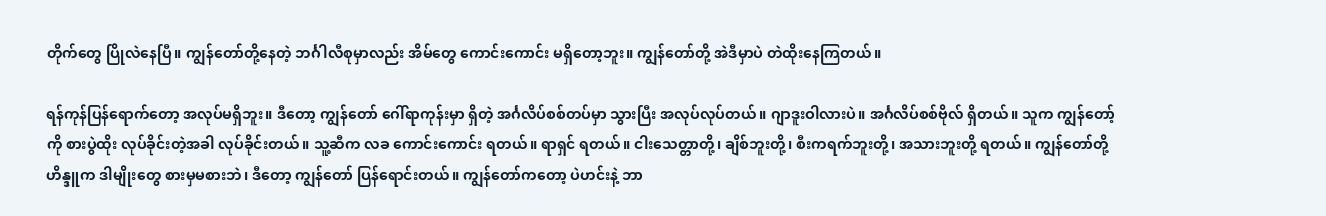တိုက်တွေ ပြိုလဲနေပြီ။ ကျွန်တော်တို့နေတဲ့ ဘင်္ဂါလီစုမှာလည်း အိမ်တွေ ကောင်းကောင်း မရှိတော့ဘူး။ ကျွန်တော်တို့ အဲဒီမှာပဲ တဲထိုးနေကြတယ်။

ရန်ကုန်ပြန်ရောက်တော့ အလုပ်မရှိဘူး။ ဒီတော့ ကျွန်တော် ဂေါ်ရာကုန်းမှာ ရှိတဲ့ အင်္ဂလိပ်စစ်တပ်မှာ သွားပြီး အလုပ်လုပ်တယ်။ ဂျာဒူးဝါလားပဲ။ အင်္ဂလိပ်စစ်ဗိုလ် ရှိတယ်။ သူက ကျွန်တော့်ကို စားပွဲထိုး လုပ်ခိုင်းတဲ့အခါ လုပ်ခိုင်းတယ်။ သူ့ဆီက လခ ကောင်းကောင်း ရတယ်။ ရာရှင် ရတယ်။ ငါးသေတ္တာတို့၊ ချိစ်ဘူးတို့၊ စီးကရက်ဘူးတို့၊ အသားဘူးတို့ ရတယ်။ ကျွန်တော်တို့ဟိန္ဒူက ဒါမျိုးတွေ စားမှမစားဘဲ၊ ဒီတော့ ကျွန်တော် ပြန်ရောင်းတယ်။ ကျွန်တော်ကတော့ ပဲဟင်းနဲ့ ဘာ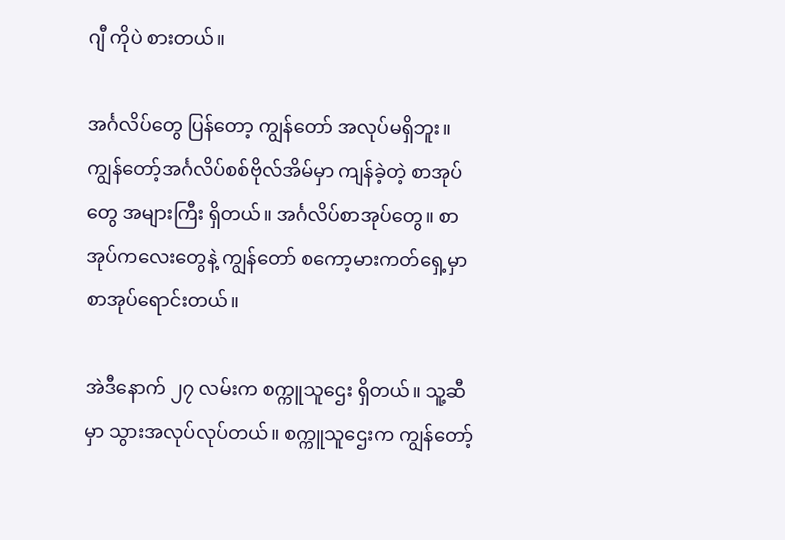ဂျီ ကိုပဲ စားတယ်။

အင်္ဂလိပ်တွေ ပြန်တော့ ကျွန်တော် အလုပ်မရှိဘူး။ ကျွန်တော့်အင်္ဂလိပ်စစ်ဗိုလ်အိမ်မှာ ကျန်ခဲ့တဲ့ စာအုပ်တွေ အများကြီး ရှိတယ်။ အင်္ဂလိပ်စာအုပ်တွေ။ စာအုပ်ကလေးတွေနဲ့ ကျွန်တော် စကော့မားကတ်ရှေ့မှာ စာအုပ်ရောင်းတယ်။

အဲဒီနောက် ၂၇ လမ်းက စက္ကူသူဌေး ရှိတယ်။ သူ့ဆီမှာ သွားအလုပ်လုပ်တယ်။ စက္ကူသူဌေးက ကျွန်တော့်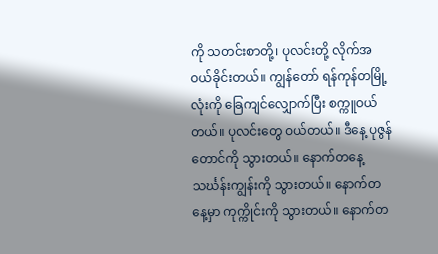ကို သတင်းစာတို့၊ ပုလင်းတို့ လိုက်အဝယ်ခိုင်းတယ်။ ကျွန်တော် ရန်ကုန်တမြို့လုံးကို ခြေကျင်လျှောက်ပြီး စက္ကူဝယ်တယ်။ ပုလင်းတွေ ဝယ်တယ်။ ဒီနေ့ ပုဇွန်တောင်ကို သွားတယ်။ နောက်တနေ့ သင်္ဃန်းကျွန်းကို သွားတယ်။ နောက်တနေ့မှာ ကုက္ကိုင်းကို သွားတယ်။ နောက်တ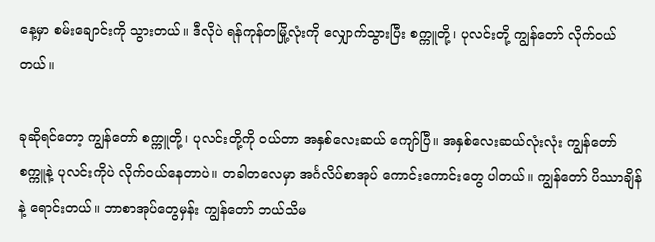နေ့မှာ စမ်းချောင်းကို သွားတယ်။ ဒီလိုပဲ ရန်ကုန်တမြို့လုံးကို လျှောက်သွားပြီး စက္ကူတို့၊ ပုလင်းတို့ ကျွန်တော် လိုက်ဝယ်တယ်။

ခုဆိုရင်တော့ ကျွန်တော် စက္ကူတို့၊ ပုလင်းတို့ကို ဝယ်တာ အနှစ်လေးဆယ် ကျော်ပြီ။ အနှစ်လေးဆယ်လုံးလုံး ကျွန်တော် စက္ကူနဲ့ ပုလင်းကိုပဲ လိုက်ဝယ်နေတာပဲ။ တခါတလေမှာ အင်္ဂလိပ်စာအုပ် ကောင်းကောင်းတွေ ပါတယ်။ ကျွန်တော် ပိဿာချိန်နဲ့ ရောင်းတယ်။ ဘာစာအုပ်တွေမှန်း ကျွန်တော် ဘယ်သိမ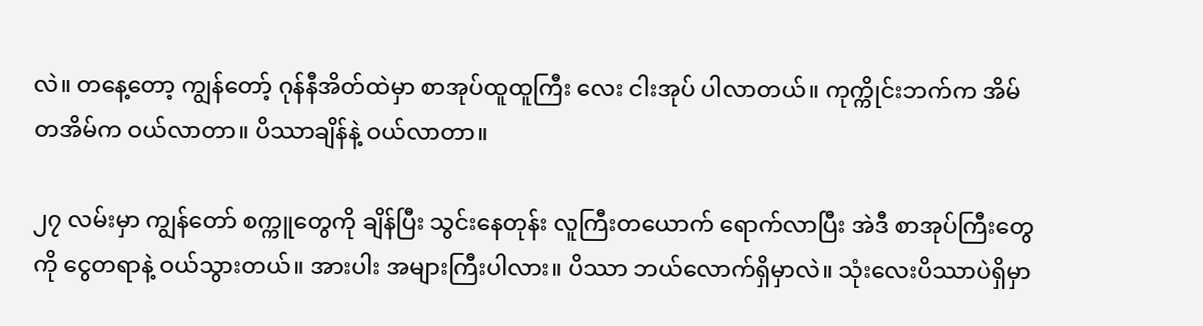လဲ။ တနေ့တော့ ကျွန်တော့် ဂုန်နီအိတ်ထဲမှာ စာအုပ်ထူထူကြီး လေး ငါးအုပ် ပါလာတယ်။ ကုက္ကိုင်းဘက်က အိမ်တအိမ်က ဝယ်လာတာ။ ပိဿာချိန်နဲ့ ဝယ်လာတာ။

၂၇ လမ်းမှာ ကျွန်တော် စက္ကူတွေကို ချိန်ပြီး သွင်းနေတုန်း လူကြီးတယောက် ရောက်လာပြီး အဲဒီ စာအုပ်ကြီးတွေကို ငွေတရာနဲ့ ဝယ်သွားတယ်။ အားပါး အများကြီးပါလား။ ပိဿာ ဘယ်လောက်ရှိမှာလဲ။ သုံးလေးပိဿာပဲရှိမှာ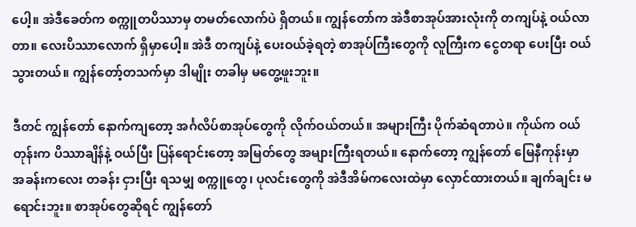ပေါ့။ အဲဒီခေတ်က စက္ကူတပိဿာမှ တမတ်လောက်ပဲ ရှိတယ်။ ကျွန်တော်က အဲဒီစာအုပ်အားလုံးကို တကျပ်နဲ့ ဝယ်လာတာ။ လေးပိဿာလောက် ရှိမှာပေါ့။ အဲဒီ တကျပ်နဲ့ ပေးဝယ်ခဲ့ရတဲ့ စာအုပ်ကြီးတွေကို လူကြီးက ငွေတရာ ပေးပြီး ဝယ်သွားတယ်။ ကျွန်တော့်တသက်မှာ ဒါမျိုး တခါမှ မတွေ့ဖူးဘူး။

ဒီတင် ကျွန်တော် နောက်ကျတော့ အင်္ဂလိပ်စာအုပ်တွေကို လိုက်ဝယ်တယ်။ အများကြီး ပိုက်ဆံရတာပဲ။ ကိုယ်က ဝယ်တုန်းက ပိဿာချိန်နဲ့ ဝယ်ပြီး ပြန်ရောင်းတော့ အမြတ်တွေ အများကြီးရတယ်။ နောက်တော့ ကျွန်တော် မြေနီကုန်းမှာ အခန်းကလေး တခန်း ငှားပြီး ရသမျှ စက္ကူတွေ၊ ပုလင်းတွေကို အဲဒီအိမ်ကလေးထဲမှာ လှောင်ထားတယ်။ ချက်ချင်း မရောင်းဘူး။ စာအုပ်တွေဆိုရင် ကျွန်တော်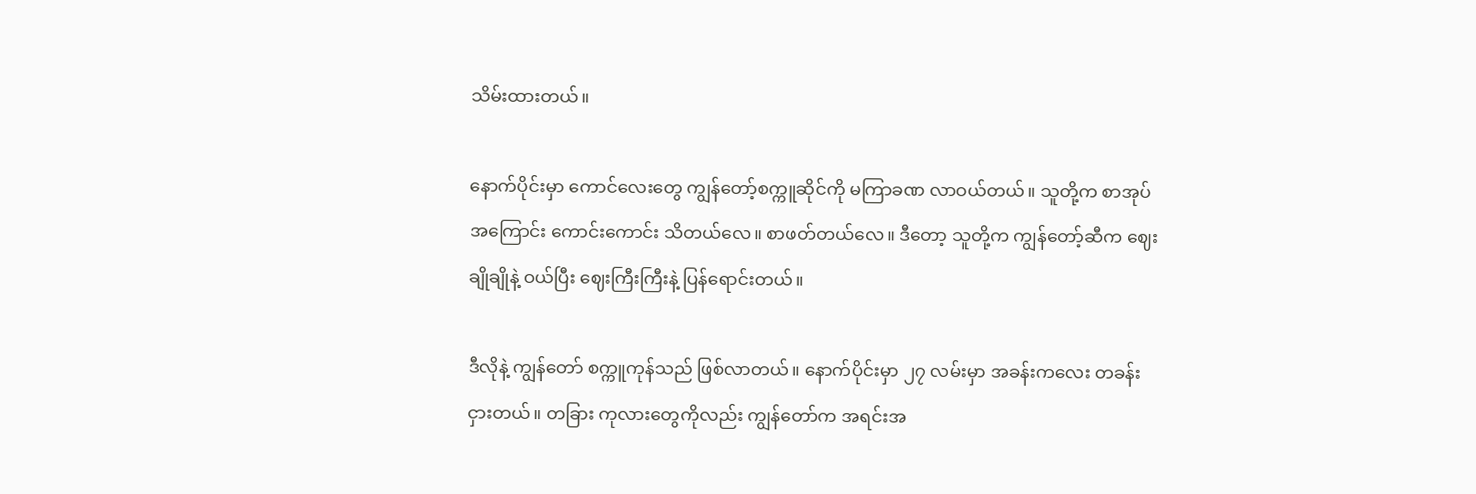သိမ်းထားတယ်။

နောက်ပိုင်းမှာ ကောင်လေးတွေ ကျွန်တော့်စက္ကူဆိုင်ကို မကြာခဏ လာဝယ်တယ်။ သူတို့က စာအုပ်အကြောင်း ကောင်းကောင်း သိတယ်လေ။ စာဖတ်တယ်လေ။ ဒီတော့ သူတို့က ကျွန်တော့်ဆီက ဈေးချိုချိုနဲ့ ဝယ်ပြီး ဈေးကြီးကြီးနဲ့ ပြန်ရောင်းတယ်။

ဒီလိုနဲ့ ကျွန်တော် စက္ကူကုန်သည် ဖြစ်လာတယ်။ နောက်ပိုင်းမှာ ၂၇ လမ်းမှာ အခန်းကလေး တခန်း ငှားတယ်။ တခြား ကုလားတွေကိုလည်း ကျွန်တော်က အရင်းအ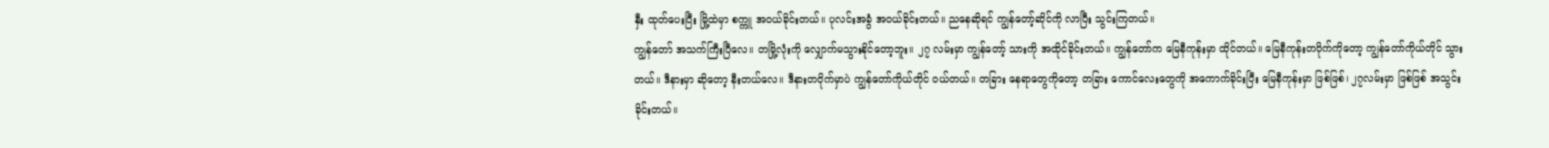နှီး ထုတ်ပေးပြီး မြို့ထဲမှာ စက္ကူ အဝယ်ခိုင်းတယ်။ ပုလင်းအခွံ အဝယ်ခိုင်းတယ်။ ညနေဆိုရင် ကျွန်တော့်ဆိုင်ကို လာပြီး သွင်းကြတယ်။
ကျွန်တော် အသက်ကြီးပြီလေ။ တမြို့လုံးကို လျှောက်မသွားနိုင်တော့ဘူး။ ၂၇ လမ်းမှာ ကျွန်တော့် သားကို အထိုင်ခိုင်းတယ်။ ကျွန်တော်က မြေနီကုန်းမှာ ထိုင်တယ်။ မြေနီကုန်းတဝိုက်ကိုတော့ ကျွန်တော်ကိုယ်တိုင် သွားတယ်။ ဒီနားမှာ ဆိုတော့ နီးတယ်လေ။ ဒီနားတဝိုက်မှာပဲ ကျွန်တော်ကိုယ်တိုင် ဝယ်တယ်။ တခြား နေရာတွေကိုတော့ တခြား ကောင်လေးတွေကို အကောက်ခိုင်းပြီး မြေနီကုန်းမှာ ဖြစ်ဖြစ်၊ ၂၇လမ်းမှာ ဖြစ်ဖြစ် အသွင်းခိုင်းတယ်။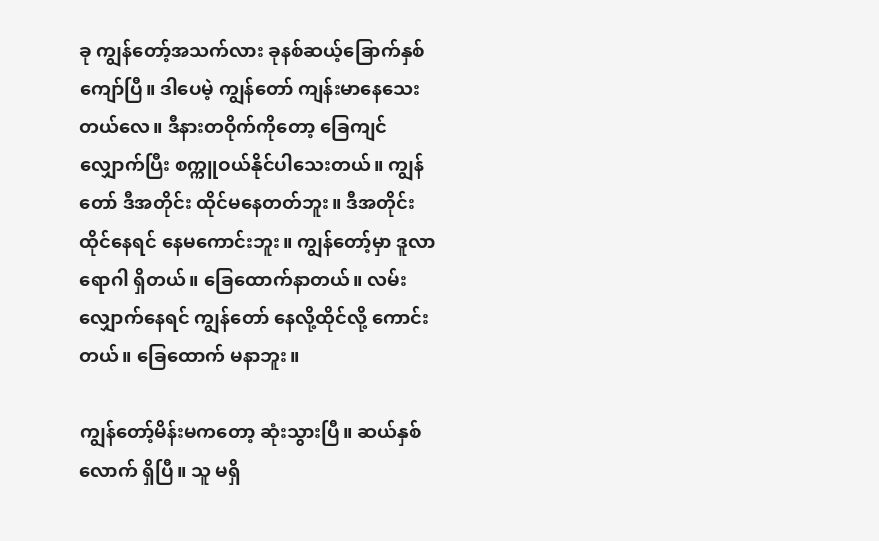ခု ကျွန်တော့်အသက်လား ခုနစ်ဆယ့်ခြောက်နှစ် ကျော်ပြီ။ ဒါပေမဲ့ ကျွန်တော် ကျန်းမာနေသေးတယ်လေ။ ဒီနားတဝိုက်ကိုတော့ ခြေကျင်လျှောက်ပြီး စက္ကူဝယ်နိုင်ပါသေးတယ်။ ကျွန်တော် ဒီအတိုင်း ထိုင်မနေတတ်ဘူး။ ဒီအတိုင်း ထိုင်နေရင် နေမကောင်းဘူး။ ကျွန်တော့်မှာ ဒူလာရောဂါ ရှိတယ်။ ခြေထောက်နာတယ်။ လမ်းလျှောက်နေရင် ကျွန်တော် နေလို့ထိုင်လို့ ကောင်းတယ်။ ခြေထောက် မနာဘူး။

ကျွန်တော့်မိန်းမကတော့ ဆုံးသွားပြီ။ ဆယ်နှစ်လောက် ရှိပြီ။ သူ မရှိ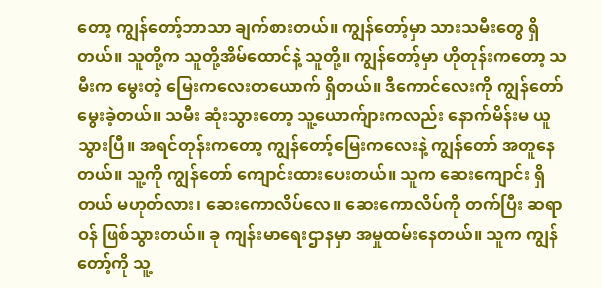တော့ ကျွန်တော့်ဘာသာ ချက်စားတယ်။ ကျွန်တော့်မှာ သားသမီးတွေ ရှိတယ်။ သူတို့က သူတို့အိမ်ထောင်နဲ့ သူတို့။ ကျွန်တော့်မှာ ဟိုတုန်းကတော့ သမီးက မွေးတဲ့ မြေးကလေးတယောက် ရှိတယ်။ ဒီကောင်လေးကို ကျွန်တော် မွေးခဲ့တယ်။ သမီး ဆုံးသွားတော့ သူ့ယောက်ျားကလည်း နောက်မိန်းမ ယူသွားပြီ။ အရင်တုန်းကတော့ ကျွန်တော့်မြေးကလေးနဲ့ ကျွန်တော် အတူနေတယ်။ သူ့ကို ကျွန်တော် ကျောင်းထားပေးတယ်။ သူက ဆေးကျောင်း ရှိတယ် မဟုတ်လား၊ ဆေးကောလိပ်လေ။ ဆေးကောလိပ်ကို တက်ပြီး ဆရာဝန် ဖြစ်သွားတယ်။ ခု ကျန်းမာရေးဌာနမှာ အမှုထမ်းနေတယ်။ သူက ကျွန်တော့်ကို သူ့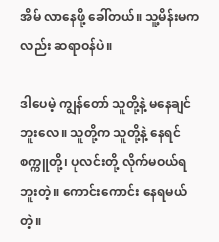အိမ် လာနေဖို့ ခေါ်တယ်။ သူ့မိန်းမကလည်း ဆရာဝန်ပဲ။

ဒါပေမဲ့ ကျွန်တော် သူတို့နဲ့ မနေချင်ဘူးလေ။ သူတို့က သူတို့နဲ့ နေရင် စက္ကူတို့၊ ပုလင်းတို့ လိုက်မဝယ်ရဘူးတဲ့။ ကောင်းကောင်း နေရမယ်တဲ့။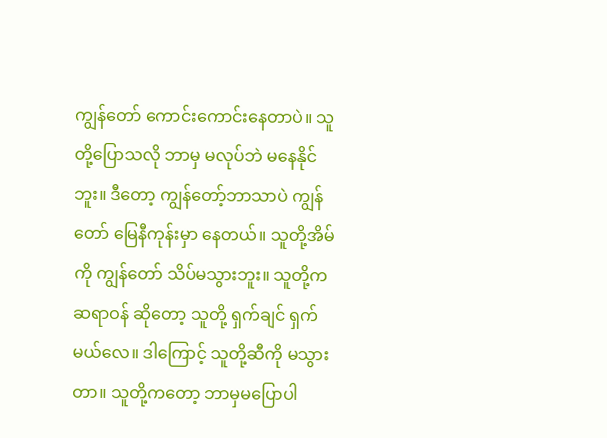ကျွန်တော် ကောင်းကောင်းနေတာပဲ။ သူတို့ပြောသလို ဘာမှ မလုပ်ဘဲ မနေနိုင်ဘူး။ ဒီတော့ ကျွန်တော့်ဘာသာပဲ ကျွန်တော် မြေနီကုန်းမှာ နေတယ်။ သူတို့အိမ်ကို ကျွန်တော် သိပ်မသွားဘူး။ သူတို့က ဆရာဝန် ဆိုတော့ သူတို့ ရှက်ချင် ရှက်မယ်လေ။ ဒါကြောင့် သူတို့ဆီကို မသွားတာ။ သူတို့ကတော့ ဘာမှမပြောပါ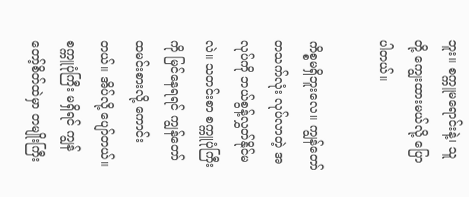ဘူး။ စက္ကူမရောင်းနဲ့၊ သူတို့ ကျွေးထားမယ်လို့ ပြောပါတယ်။

ကိစ္စမရှိဘူးလေ။ ကျွန်တော် တသက်လုံး လုပ်လာတဲ့ အလုပ်ကို ဘယ်စွန့်လွှတ်နိုင်မလဲ။ သတင်းစာ စက္ကူပုံကြီးကို မြင်နေရရင် ကျွန်တော် ထမင်းစားလို့ ကောင်းတယ်။ အိပ်လို့ ပျော်တယ်။ စက္ကူပုံကြီး မရှိရင် ကျွန်တော့်စိတ်ထဲမှာ တမျိုးကြီး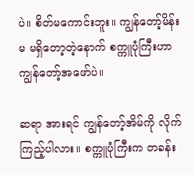ပဲ။ စိတ်မကောင်းဘူး။ ကျွန်တော့်မိန်းမ မရှိတော့တဲ့နောက် စက္ကူပုံကြီးဟာ ကျွန်တော့်အဖော်ပဲ။

ဆရာ အားရင် ကျွန်တော့်အိမ်ကို လိုက်ကြည့်ပါလား။ စက္ကူပုံကြီးက တခန်း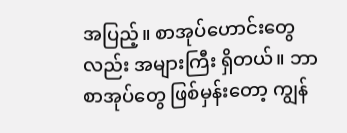အပြည့်။ စာအုပ်ဟောင်းတွေလည်း အများကြီး ရှိတယ်။ ဘာစာအုပ်တွေ ဖြစ်မှန်းတော့ ကျွန်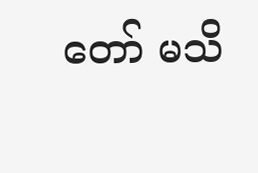တော် မသိ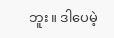ဘူး။ ဒါပေမဲ့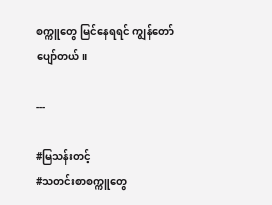စက္ကူတွေ မြင်နေရရင် ကျွန်တော် ပျော်တယ်။

---

#မြသန်းတင့်
#သတင်းစာစက္ကူတွေ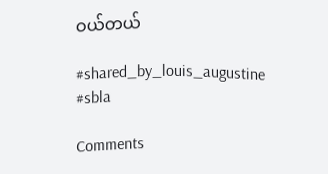ဝယ်တယ်

#shared_by_louis_augustine
#sbla

Comments